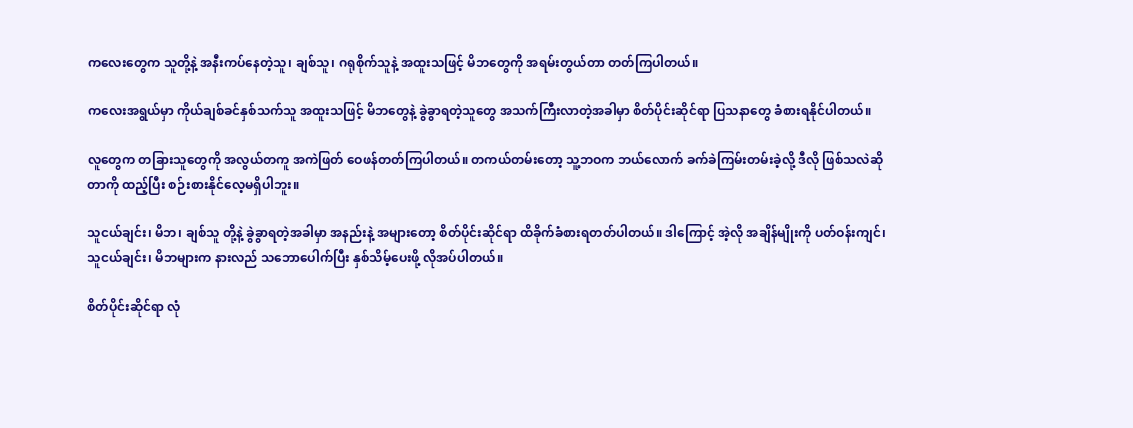ကလေးတွေက သူတို့နဲ့ အနီးကပ်နေတဲ့သူ၊ ချစ်သူ၊ ဂရုစိုက်သူနဲ့ အထူးသဖြင့် မိဘတွေကို အရမ်းတွယ်တာ တတ်ကြပါတယ်။

ကလေးအရွယ်မှာ ကိုယ်ချစ်ခင်နှစ်သက်သူ အထူးသဖြင့် မိဘတွေနဲ့ ခွဲခွာရတဲ့သူတွေ အသက်ကြီးလာတဲ့အခါမှာ စိတ်ပိုင်းဆိုင်ရာ ပြသနာတွေ ခံစားရနိုင်ပါတယ်။

လူတွေက တခြားသူတွေကို အလွယ်တကူ အကဲဖြတ် ဝေဖန်တတ်ကြပါတယ်။ တကယ်တမ်းတော့ သူ့ဘဝက ဘယ်လောက် ခက်ခဲကြမ်းတမ်းခဲ့လို့ ဒီလို ဖြစ်သလဲဆိုတာကို ထည့်ပြီး စဉ်းစားနိုင်လေ့မရှိပါဘူး။

သူငယ်ချင်း၊ မိဘ၊ ချစ်သူ တို့နဲ့ ခွဲခွာရတဲ့အခါမှာ အနည်းနဲ့ အများတော့ စိတ်ပိုင်းဆိုင်ရာ ထိခိုက်ခံစားရတတ်ပါတယ်။ ဒါကြောင့် အဲ့လို အချိန်မျိုးကို ပတ်ဝန်းကျင်၊ သူငယ်ချင်း၊ မိဘများက နားလည် သဘောပေါက်ပြီး နှစ်သိမ့်ပေးဖို့ လိုအပ်ပါတယ်။

စိတ်ပိုင်းဆိုင်ရာ လုံ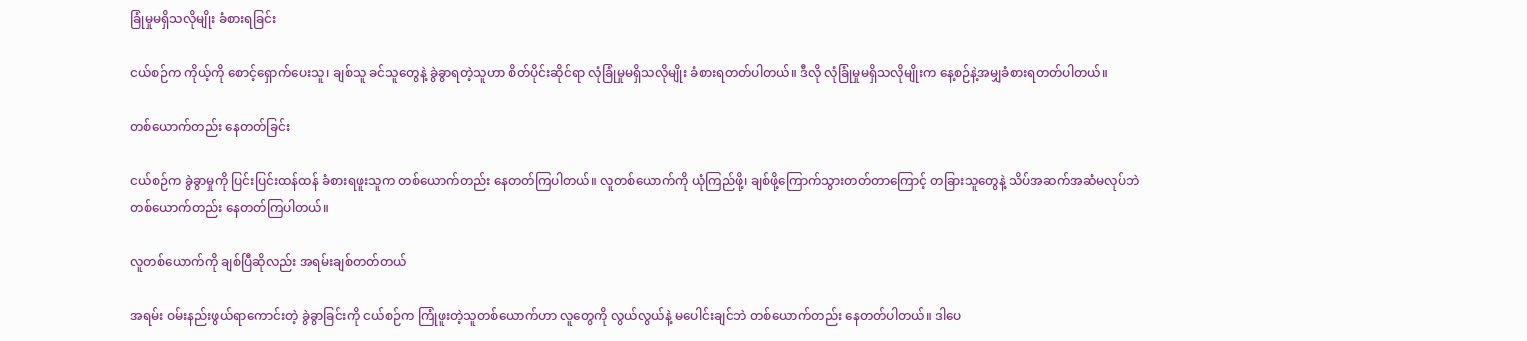ခြုံမှုမရှိသလိုမျိုး ခံစားရခြင်း

ငယ်စဉ်က ကိုယ့်ကို စောင့်ရှောက်ပေးသူ၊ ချစ်သူ ခင်သူတွေနဲ့ ခွဲခွာရတဲ့သူဟာ စိတ်ပိုင်းဆိုင်ရာ လုံခြုံမှုမရှိသလိုမျိုး ခံစားရတတ်ပါတယ်။ ဒီလို လုံခြုံမှုမရှိသလိုမျိုးက နေ့စဉ်နဲ့အမျှခံစားရတတ်ပါတယ်။

တစ်ယောက်တည်း နေတတ်ခြင်း

ငယ်စဉ်က ခွဲခွာမှုကို ပြင်းပြင်းထန်ထန် ခံစားရဖူးသူက တစ်ယောက်တည်း နေတတ်ကြပါတယ်။ လူတစ်ယောက်ကို ယုံကြည်ဖို့၊ ချစ်ဖို့ကြောက်သွားတတ်တာကြောင့် တခြားသူတွေနဲ့ သိပ်အဆက်အဆံမလုပ်ဘဲ တစ်ယောက်တည်း နေတတ်ကြပါတယ်။

လူတစ်ယောက်ကို ချစ်ပြီဆိုလည်း အရမ်းချစ်တတ်တယ်

အရမ်း ဝမ်းနည်းဖွယ်ရာကောင်းတဲ့ ခွဲခွာခြင်းကို ငယ်စဉ်က ကြုံဖူးတဲ့သူတစ်ယောက်ဟာ လူတွေကို လွယ်လွယ်နဲ့ မပေါင်းချင်ဘဲ တစ်ယောက်တည်း နေတတ်ပါတယ်။ ဒါပေ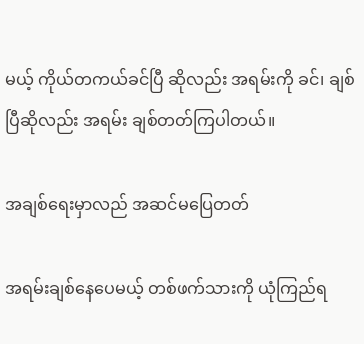မယ့် ကိုယ်တကယ်ခင်ပြီ ဆိုလည်း အရမ်းကို ခင်၊ ချစ်ပြီဆိုလည်း အရမ်း ချစ်တတ်ကြပါတယ်။

အချစ်ရေးမှာလည် အဆင်မပြေတတ်

အရမ်းချစ်နေပေမယ့် တစ်ဖက်သားကို ယုံကြည်ရ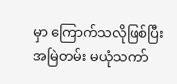မှာ ကြောက်သလိုဖြစ်ပြီး အမြဲတမ်း မယုံသကာ်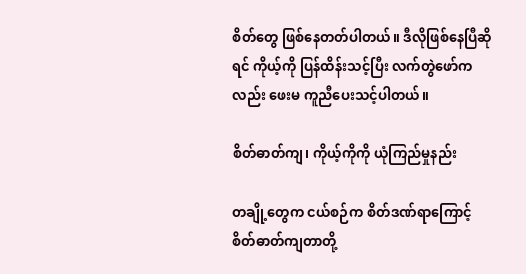စိတ်တွေ ဖြစ်နေတတ်ပါတယ်။ ဒီလိုဖြစ်နေပြီဆိုရင် ကိုယ့်ကို ပြန်ထိန်းသင့်ပြီး လက်တွဲဖော်ကလည်း ဖေးမ ကူညီပေးသင့်ပါတယ်။

စိတ်ဓာတ်ကျ၊ ကိုယ့်ကိုကို ယုံကြည်မှုနည်း

တချို့တွေက ငယ်စဉ်က စိတ်ဒဏ်ရာကြောင့် စိတ်ဓာတ်ကျတာတို့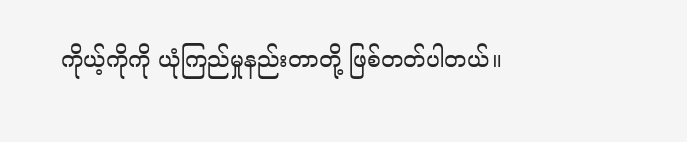ကိုယ့်ကိုကို ယုံကြည်မှုနည်းတာတို့ ဖြစ်တတ်ပါတယ်။